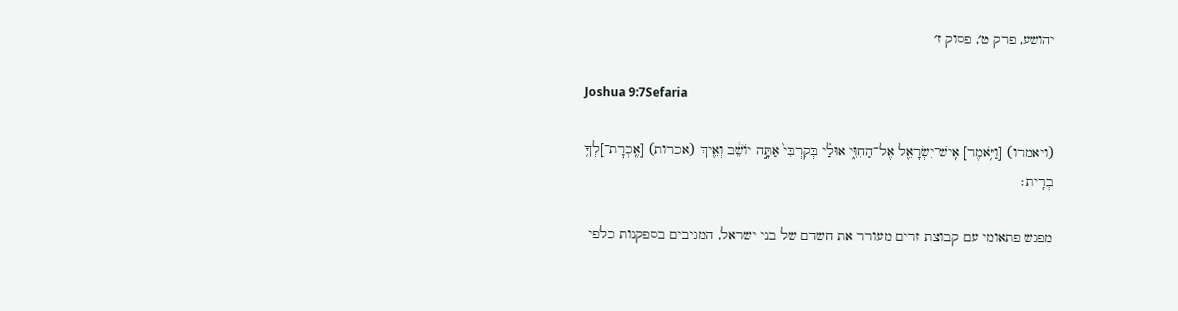יהושע, פרק ט׳, פסוק ז׳

Joshua 9:7Sefaria

(ויאמרו) [וַיֹּ֥אמֶר] אִֽישׁ־יִשְׂרָאֵ֖ל אֶל־הַחִוִּ֑י אוּלַ֗י בְּקִרְבִּי֙ אַתָּ֣ה יוֹשֵׁ֔ב וְאֵ֖יךְ (אכרות) [אֶֽכְרׇת־]לְךָ֥ בְרִֽית׃

מפגש פתאומי עם קבוצת זרים מעורר את חשדם של בני ישראל, המגיבים בספקנות כלפי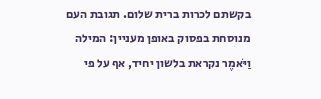בקשתם לכרות ברית שלום. תגובת העם מנוסחת בפסוק באופן מעניין: המילה וַיֹּאמֶר נקראת בלשון יחיד, אף על פי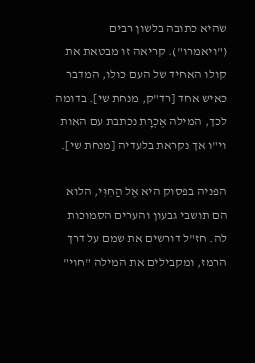שהיא כתובה בלשון רבים ("ויאמרו"). קריאה זו מבטאת את קולו האחיד של העם כולו, המדבר כאיש אחד [רד"ק, מנחת שי]. בדומה לכך, המילה אֶכְרָת נכתבת עם האות וי"ו אך נקראת בלעדיה [מנחת שי].

הפניה בפסוק היא אֶל הַחִוִּי, הלוא הם תושבי גבעון והערים הסמוכות לה. חז"ל דורשים את שמם על דרך הרמז, ומקבילים את המילה "חוי"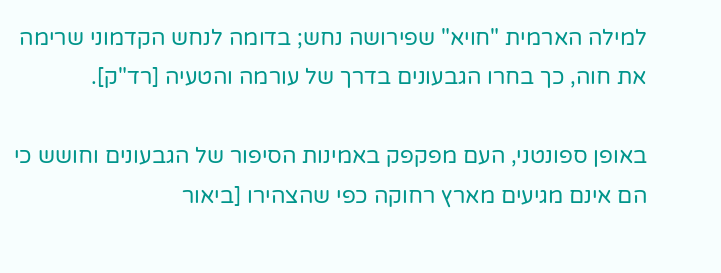למילה הארמית "חויא" שפירושה נחש; בדומה לנחש הקדמוני שרימה את חוה, כך בחרו הגבעונים בדרך של עורמה והטעיה [רד"ק].

באופן ספונטני, העם מפקפק באמינות הסיפור של הגבעונים וחושש כי הם אינם מגיעים מארץ רחוקה כפי שהצהירו [ביאור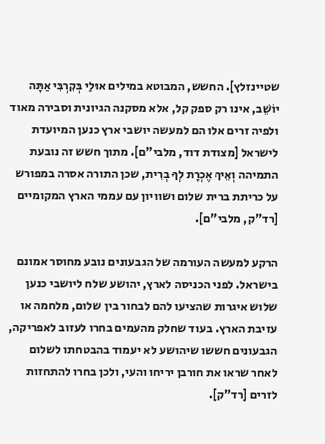שטיינזלץ]. החשש, המבוטא במילים אוּלַי בְּקִרְבִּי אַתָּה יוֹשֵׁב, אינו רק ספק קל, אלא מסקנה הגיונית וסבירה מאוד ולפיה זרים אלו הם למעשה יושבי ארץ כנען המיועדת לישראל [מצודת דוד, מלבי"ם]. מתוך חשש זה נובעת התמיהה וְאֵיךְ אֶכְרָת לְךָ בְרִית, שכן התורה אסרה במפורש על כריתת ברית שלום ושוויון עם עממי הארץ המקומיים [רד"ק, מלבי"ם].

הרקע למעשה העורמה של הגבעונים נובע מחוסר אמונם בישראל. לפני הכניסה לארץ, יהושע שלח ליושבי כנען שלוש איגרות שהציעו להם לבחור בין שלום, מלחמה או עזיבת הארץ. בעוד שחלק מהעמים בחרו לעזוב לאפריקה, הגבעונים חששו שיהושע לא יעמוד בהבטחתו לשלום לאחר שראו את חורבן יריחו והעי, ולכן בחרו להתחזות לזרים [רד"ק].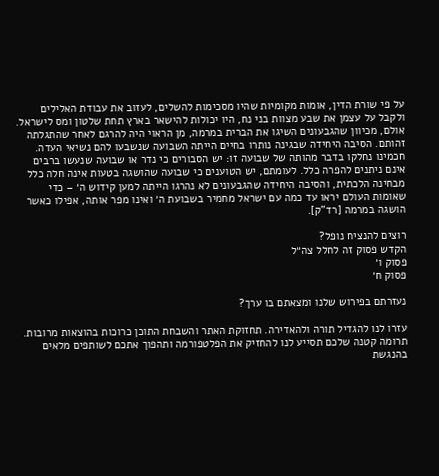על פי שורת הדין, אומות מקומיות שהיו מסכימות להשלים, לעזוב את עבודת האלילים ולקבל על עצמן את שבע מצוות בני נח, היו יכולות להישאר בארץ תחת שלטון ומס לישראל. אולם, מכיוון שהגבעונים השיגו את הברית במרמה, מן הראוי היה להרגם לאחר שהתגלתה זהותם. הסיבה היחידה שבגינה נותרו בחיים הייתה השבועה שנשבעו להם נשיאי העדה. חכמינו נחלקו בדבר מהותה של שבועה זו: יש הסבורים כי נדר או שבועה שנעשו ברבים אינם ניתנים להפרה כלל. לעומתם, יש הטוענים כי שבועה שהושגה בטעות אינה חלה כלל מבחינה הלכתית, והסיבה היחידה שהגבעונים לא נהרגו הייתה למען קידוש ה׳ – כדי שאומות העולם יראו עד כמה עם ישראל מחמיר בשבועת ה׳ ואינו מפר אותה, אפילו כאשר הושגה במרמה [רד"ק].

רוצים להנציח נופל?
הקדש פסוק זה לחלל צה״ל
פסוק ו׳
פסוק ח׳

נעזרתם בפירוש שלנו ומצאתם בו ערך?

עזרו לנו להגדיל תורה ולהאדירה. תחזוקת האתר והשבחת התוכן כרוכות בהוצאות מרובות. תרומה קטנה שלכם תסייע לנו להחזיק את הפלטפורמה ותהפוך אתכם לשותפים מלאים בהנגשת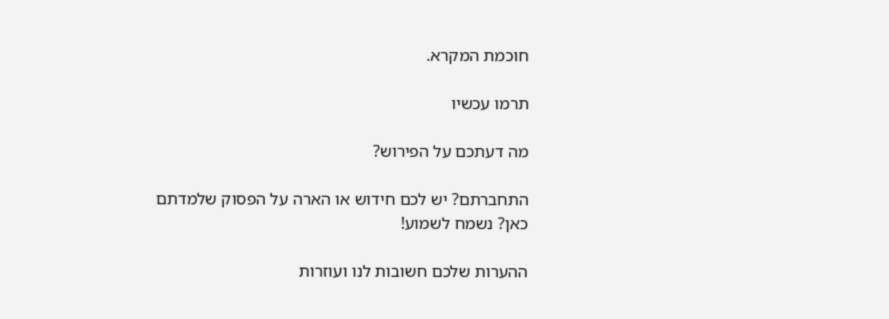חוכמת המקרא.

תרמו עכשיו

מה דעתכם על הפירוש?

התחברתם? יש לכם חידוש או הארה על הפסוק שלמדתם כאן? נשמח לשמוע!

ההערות שלכם חשובות לנו ועוזרות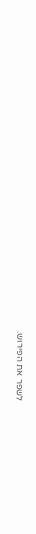לשפר את הפירוש.